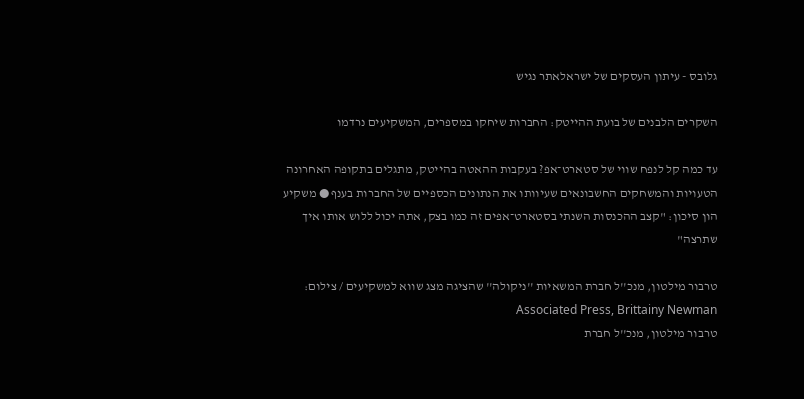גלובס - עיתון העסקים של ישראלאתר נגיש

השקרים הלבנים של בועת ההייטק: החברות שיחקו במספרים, המשקיעים נרדמו

עד כמה קל לנפח שווי של סטארט־אפ? בעקבות ההאטה בהייטק, מתגלים בתקופה האחרונה הטעויות והמשחקים החשבונאים שעיוותו את הנתונים הכספיים של החברות בענף ● משקיע הון סיכון: "קצב ההכנסות השנתי בסטארט־אפים זה כמו בצק, אתה יכול ללוש אותו איך שתרצה"

טרבור מילטון, מנכ''ל חברת המשאיות ''ניקולה'' שהציגה מצג שווא למשקיעים / צילום: Associated Press, Brittainy Newman
טרבור מילטון, מנכ''ל חברת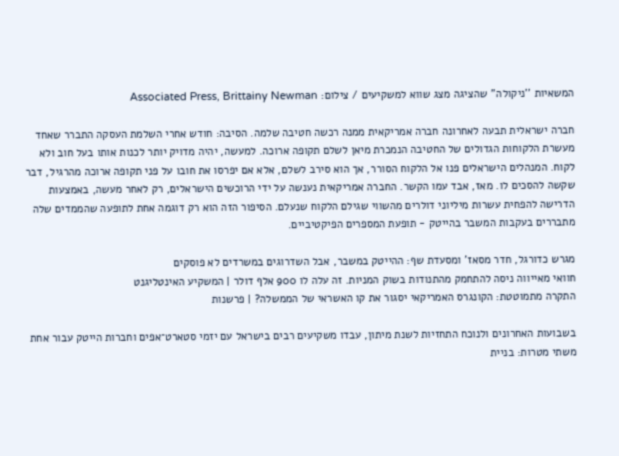המשאיות ''ניקולה'' שהציגה מצג שווא למשקיעים / צילום: Associated Press, Brittainy Newman

חברה ישראלית תבעה לאחרונה חברה אמריקאית ממנה רכשה חטיבה שלמה. הסיבה: חודש אחרי השלמת העסקה התברר שאחד מעשרת הלקוחות הגדולים של החטיבה הנמכרת מיאן לשלם תקופה ארוכה. למעשה, יהיה מדויק יותר לכנות אותו בעל חוב ולא לקוח. המנהלים הישראלים פנו אל הלקוח הסורר, אך הוא סירב לשלם, אלא אם יפרסו את חובו על פני תקופה ארוכה מהרגיל, דבר שקשה להסכים לו. מאז, אבד עמו הקשר. החברה אמריקאית נענשה על ידי הרוכשים הישראלים, רק לאחר מעשה, באמצעות הדרישה להפחית עשרות מיליוני דולרים מהשווי שגילם הלקוח שנעלם. הסיפור הזה הוא רק דוגמה אחת לתופעה שהממדים שלה מתבררים בעקבות המשבר בהייטק - תופעת המספרים הפיקטיביים.

מגרש כדורגל, חדר מסאז' ומסעדת שף: ההייטק במשבר, אבל השדרוגים במשרדים לא פוסקים
חוואי מאייווה ניסה להתחמק מהתנודות בשוק המניות. זה עלה לו 900 אלף דולר | המשקיע האינטליגנט
התקרה מתמוטטת: הקונגרס האמריקאי יסגור את קו האשראי של הממשלה? | פרשנות

בשבועות האחרונים ולנוכח התחזיות לשנת מיתון, עבדו משקיעים רבים בישראל עם יזמי סטארט־אפים וחברות הייטק עבור אחת משתי מטרות: בניית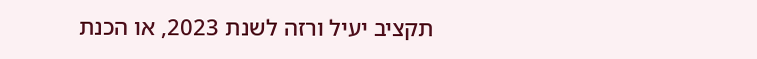תקציב יעיל ורזה לשנת 2023, או הכנת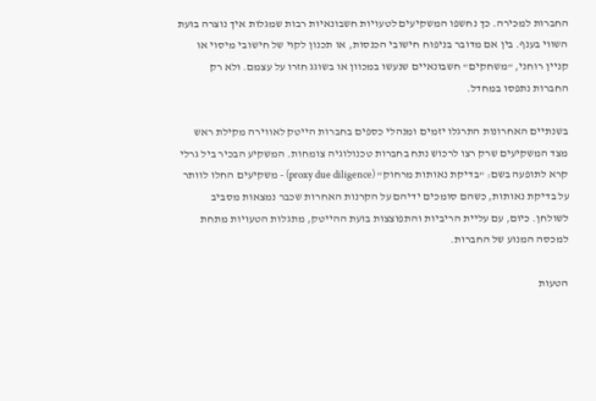החברות למכירה. כך נחשפו המשקיעים לטעויות חשבונאיות רבות שמגלות איך נוצרה בועת השווי בענף. בין אם מדובר בניפוח חישובי הכנסות, או תכנון לקוי של חישובי מיסוי או קניין רוחני, "משחקים" חשבונאיים שנעשו במכוון או בשוגג חזרו על עצמם. ולא רק החברות נתפסו במחדל.

בשנתיים האחרונות התרגלו יזמים ומנהלי כספים בחברות הייטק לאווירה מקילת ראש מצד המשקיעים שרק רצו לרכוש נתח בחברות טכנולוגיה צומחות. המשקיע הבכיר ביל גרלי קרא לתופעה בשם: "בדיקת נאותות מרחוק" (proxy due diligence) - משקיעים החלו לוותר על בדיקת נאותות, כשהם סומכים ידיהם על הקרנות האחרות שכבר נמצאות מסביב לשולחן. כיום, עם עליית הריביות והתפוצצות בועת ההייטק, מתגלות הטעויות מתחת למכסה המנוע של החברות.

הטעות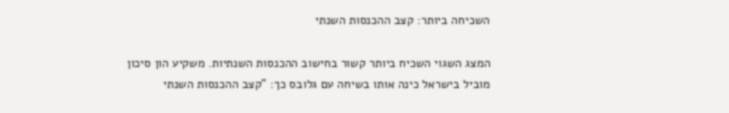השכיחה ביותר: קצב ההכנסות השנתי

המצג השגוי השכיח ביותר קשור בחישוב ההכנסות השנתיות. משקיע הון סיכון מוביל בישראל כינה אותו בשיחה עם גלובס כך: "קצב ההכנסות השנתי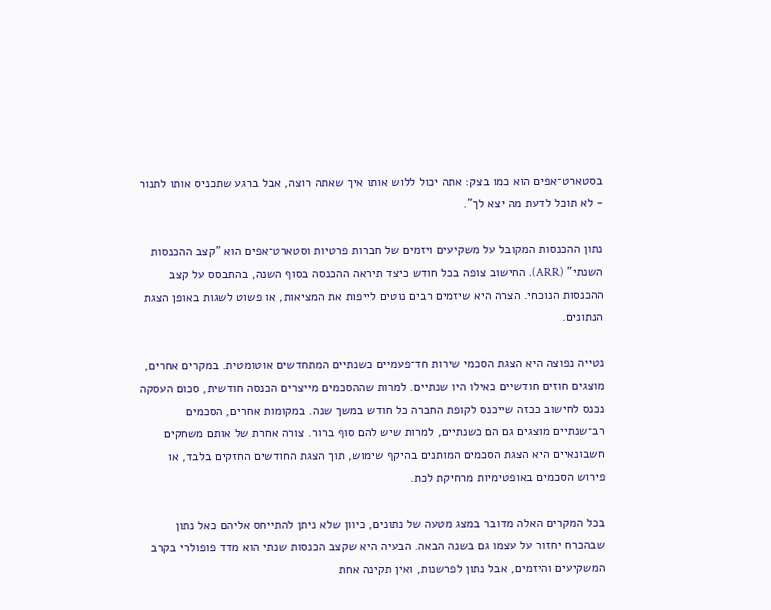בסטארט־אפים הוא כמו בצק: אתה יכול ללוש אותו איך שאתה רוצה, אבל ברגע שתכניס אותו לתנור - לא תוכל לדעת מה יצא לך".

נתון ההכנסות המקובל על משקיעים ויזמים של חברות פרטיות וסטארט־אפים הוא "קצב ההכנסות השנתי" (ARR). החישוב צופה בכל חודש כיצד תיראה ההכנסה בסוף השנה, בהתבסס על קצב ההכנסות הנוכחי. הצרה היא שיזמים רבים נוטים לייפות את המציאות, או פשוט לשגות באופן הצגת הנתונים.

נטייה נפוצה היא הצגת הסכמי שירות חד־פעמיים כשנתיים המתחדשים אוטומטית. במקרים אחרים, מוצגים חוזים חודשיים כאילו היו שנתיים. למרות שההסכמים מייצרים הכנסה חודשית, סכום העסקה נכנס לחישוב ככזה שייכנס לקופת החברה כל חודש במשך שנה. במקומות אחרים, הסכמים רב־שנתיים מוצגים גם הם כשנתיים, למרות שיש להם סוף ברור. צורה אחרת של אותם משחקים חשבונאיים היא הצגת הסכמים המותנים בהיקף שימוש, תוך הצגת החודשים החזקים בלבד, או פירוש הסכמים באופטימיות מרחיקת לכת.

בכל המקרים האלה מדובר במצג מטעה של נתונים, כיוון שלא ניתן להתייחס אליהם כאל נתון שבהכרח יחזור על עצמו גם בשנה הבאה. הבעיה היא שקצב הכנסות שנתי הוא מדד פופולרי בקרב המשקיעים והיזמים, אבל נתון לפרשנות, ואין תקינה אחת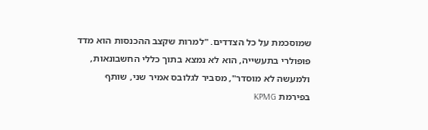שמוסכמת על כל הצדדים. "למרות שקצב ההכנסות הוא מדד פופולרי בתעשייה, הוא לא נמצא בתוך כללי החשבונאות, ולמעשה לא מוסדר", מסביר לגלובס אמיר שני, שותף בפירמת KPMG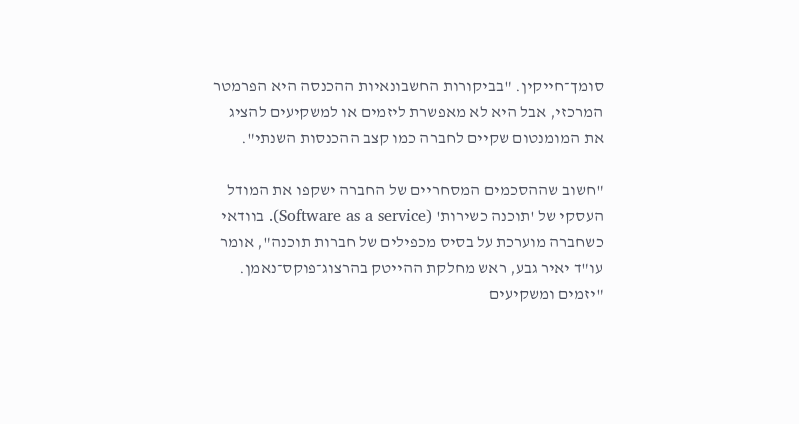סומך־חייקין. "בביקורות החשבונאיות ההכנסה היא הפרמטר המרכזי, אבל היא לא מאפשרת ליזמים או למשקיעים להציג את המומנטום שקיים לחברה כמו קצב ההכנסות השנתי".

"חשוב שההסכמים המסחריים של החברה ישקפו את המודל העסקי של 'תוכנה כשירות' (Software as a service). בוודאי כשחברה מוערכת על בסיס מכפילים של חברות תוכנה", אומר עו"ד יאיר גבע, ראש מחלקת ההייטק בהרצוג־פוקס־נאמן. "יזמים ומשקיעים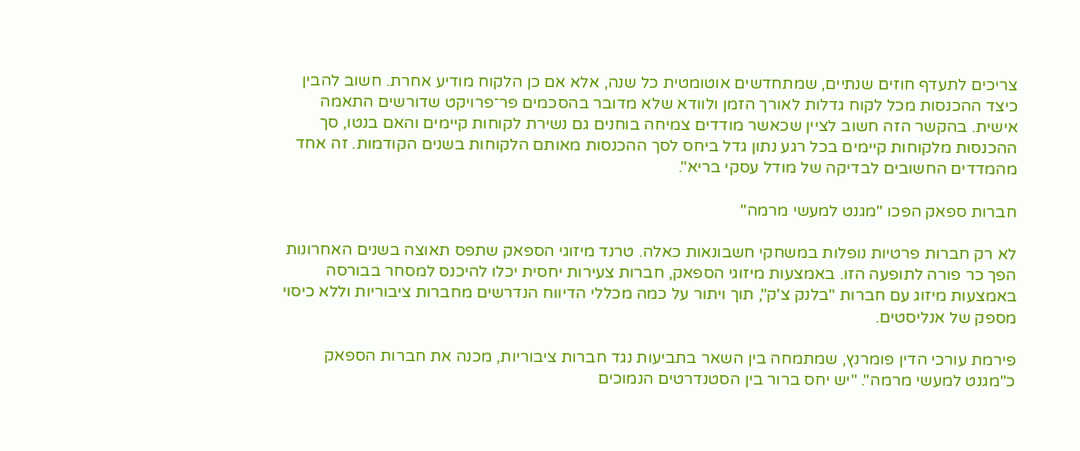צריכים לתעדף חוזים שנתיים, שמתחדשים אוטומטית כל שנה, אלא אם כן הלקוח מודיע אחרת. חשוב להבין כיצד ההכנסות מכל לקוח גדלות לאורך הזמן ולוודא שלא מדובר בהסכמים פר־פרויקט שדורשים התאמה אישית. בהקשר הזה חשוב לציין שכאשר מודדים צמיחה בוחנים גם נשירת לקוחות קיימים והאם בנטו, סך ההכנסות מלקוחות קיימים בכל רגע נתון גדל ביחס לסך ההכנסות מאותם הלקוחות בשנים הקודמות. זה אחד מהמדדים החשובים לבדיקה של מודל עסקי בריא".

חברות ספאק הפכו "מגנט למעשי מרמה"

לא רק חברות פרטיות נופלות במשחקי חשבונאות כאלה. טרנד מיזוגי הספאק שתפס תאוצה בשנים האחרונות הפך כר פורה לתופעה הזו. באמצעות מיזוגי הספאק, חברות צעירות יחסית יכלו להיכנס למסחר בבורסה באמצעות מיזוג עם חברות "בלנק צ'ק", תוך ויתור על כמה מכללי הדיווח הנדרשים מחברות ציבוריות וללא כיסוי מספק של אנליסטים.

פירמת עורכי הדין פומרנץ, שמתמחה בין השאר בתביעות נגד חברות ציבוריות, מכנה את חברות הספאק כ"מגנט למעשי מרמה". "יש יחס ברור בין הסטנדרטים הנמוכים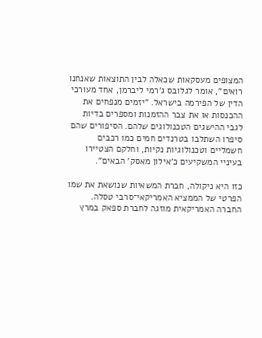המצופים מעסקאות שכאלה לבין התוצאות שאנחנו רואים", אומר לגלובס ג'רמי ליברמן, אחד מעורכי הדין של הפירמה בישראל. "יזמים מנפחים את ההכנסות או את צבר ההזמנות ומספרים בדיות לגבי ההישגים הטכנולוגים שלהם. הסיפורים שהם סיפרו השתלבו בטרנדים חמים כמו רכבים חשמליים וטכנולוגיות נקיות, וחלקם הצטיירו בעיניי המשקיעים כ'אילון מאסק' הבאים".

כזו היא ניקולה, חברת המשאיות שנושאת את שמו הפרטי של הממציא האמריקאי־סרבי טסלה. החברה האמריקאית מוזגה לחברת ספאק במרץ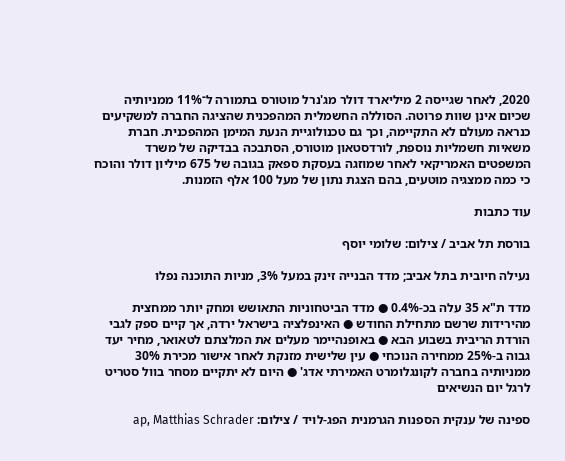2020, לאחר שגייסה 2 מיליארד דולר מג'נרל מוטורס בתמורה ל־11% ממניותיה שכיום אינן שוות פרוטה. הסוללה החשמלית המהפכנית שהציגה החברה למשקיעים כנראה מעולם לא התקיימה, וכך גם טכנולוגיית הנעת המימן המהפכנית. חברת משאיות חשמליות נוספת, לורדסטאון מוטורס, הסתבכה בבדיקה של משרד המשפטים האמריקאי לאחר שמוזגה בעסקת ספאק בגובה של 675 מיליון דולר והוכח כי כמה ממצגיה מוטעים, בהם הצגת נתון של מעל 100 אלף הזמנות.

עוד כתבות

בורסת תל אביב / צילום: שלומי יוסף

נעילה חיובית בתל אביב; מדד הבנייה זינק במעל 3%, מניות התוכנה נפלו

מדד ת"א 35 עלה בכ-0.4% ● מדד הביטחוניות התאושש ומחק יותר ממחצית מהירידות שרשם מתחילת החודש ● האינפלציה בישראל ירדה, אך קיים ספק לגבי הורדת הריבית בשבוע הבא ● באופנהיימר מעלים את המלצתם לטאואר, מחיר יעד גבוה ב-25% ממחירה הנוכחי ● עין שלישית מזנקת לאחר אישור מכירת 30% ממניותיה בחברה לקונגלומרט האמירתי אדג' ● היום לא יתקיים מסחר בוול סטריט לרגל יום הנשיאים

ספינה של ענקית הספנות הגרמנית הפג-לויד / צילום: ap, Matthias Schrader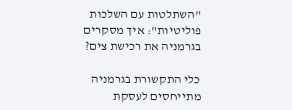"השתלטות עם השלכות פוליטיות": איך מסקרים בגרמניה את רכישת צים?

כלי התקשורת בגרמניה מתייחסים לעסקת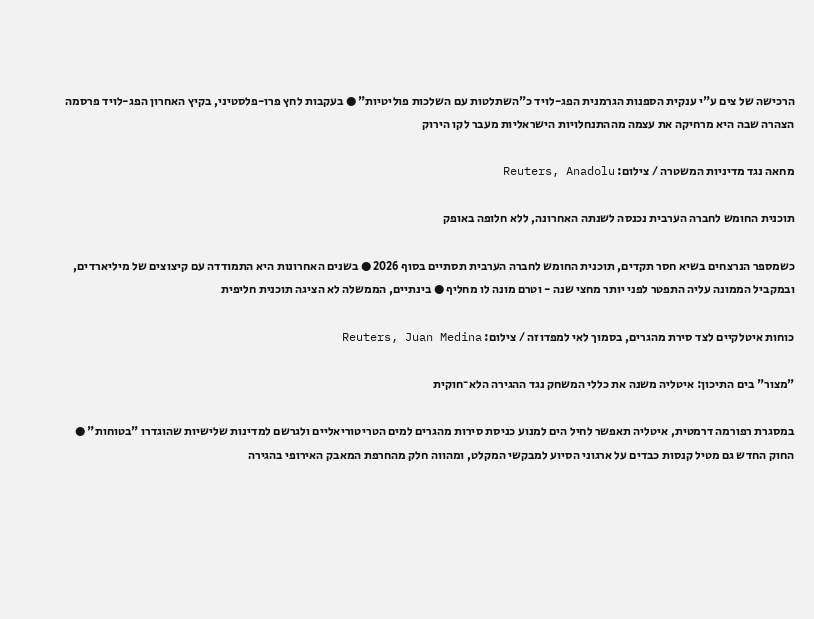הרכישה של צים ע"י ענקית הספנות הגרמנית הפג-לויד כ"השתלטות עם השלכות פוליטיות" ● בעקבות לחץ פרו-פלסטיני, בקיץ האחרון הפג-לויד פרסמה הצהרה שבה היא מרחיקה את עצמה מההתנחלויות הישראליות מעבר לקו הירוק

מחאה נגד מדיניות המשטרה / צילום: Reuters, Anadolu

תוכנית החומש לחברה הערבית נכנסה לשנתה האחרונה, ללא חלופה באופק

כשמספר הנרצחים בשיא חסר תקדים, תוכנית החומש לחברה הערבית תסתיים בסוף 2026 ● בשנים האחרונות היא התמודדה עם קיצוצים של מיליארדים, ובמקביל הממונה עליה התפטר לפני יותר מחצי שנה - וטרם מונה לו מחליף ● בינתיים, הממשלה לא הציגה תוכנית חליפית

כוחות איטלקיים לצד סירת מהגרים, בסמוך לאי למפדוזה / צילום: Reuters, Juan Medina

"מצור" בים התיכון: איטליה משנה את כללי המשחק נגד ההגירה הלא־חוקית

במסגרת רפורמה דרמטית, איטליה תאפשר לחיל הים למנוע כניסת סירות מהגרים למים הטריטוריאליים ולגרשם למדינות שלישיות שהוגדרו "בטוחות" ● החוק החדש גם מטיל קנסות כבדים על ארגוני הסיוע למבקשי המקלט, ומהווה חלק מהחרפת המאבק האירופי בהגירה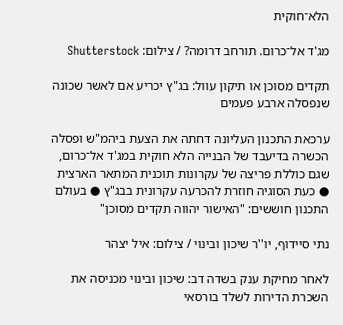הלא־חוקית

מג'ד אל־כרום. תורחב דרומה? / צילום: Shutterstock

תקדים מסוכן או תיקון עוול: בג"ץ יכריע אם לאשר שכונה שנפסלה ארבע פעמים

ערכאת התכנון העליונה דחתה את הצעת ביהמ"ש ופסלה הכשרה בדיעבד של הבנייה הלא חוקית במג'ד אל־כרום, שגם כוללת פריצה של עקרונות תוכנית המתאר הארצית ● כעת הסוגיה חוזרת להכרעה עקרונית בבג"ץ ● בעולם התכנון חוששים: "האישור יהווה תקדים מסוכן"

נתי סיידוף, יו''ר שיכון ובינוי / צילום: איל יצהר

לאחר מחיקת ענק בשדה דב: שיכון ובינוי מכניסה את השכרת הדירות לשלד בורסאי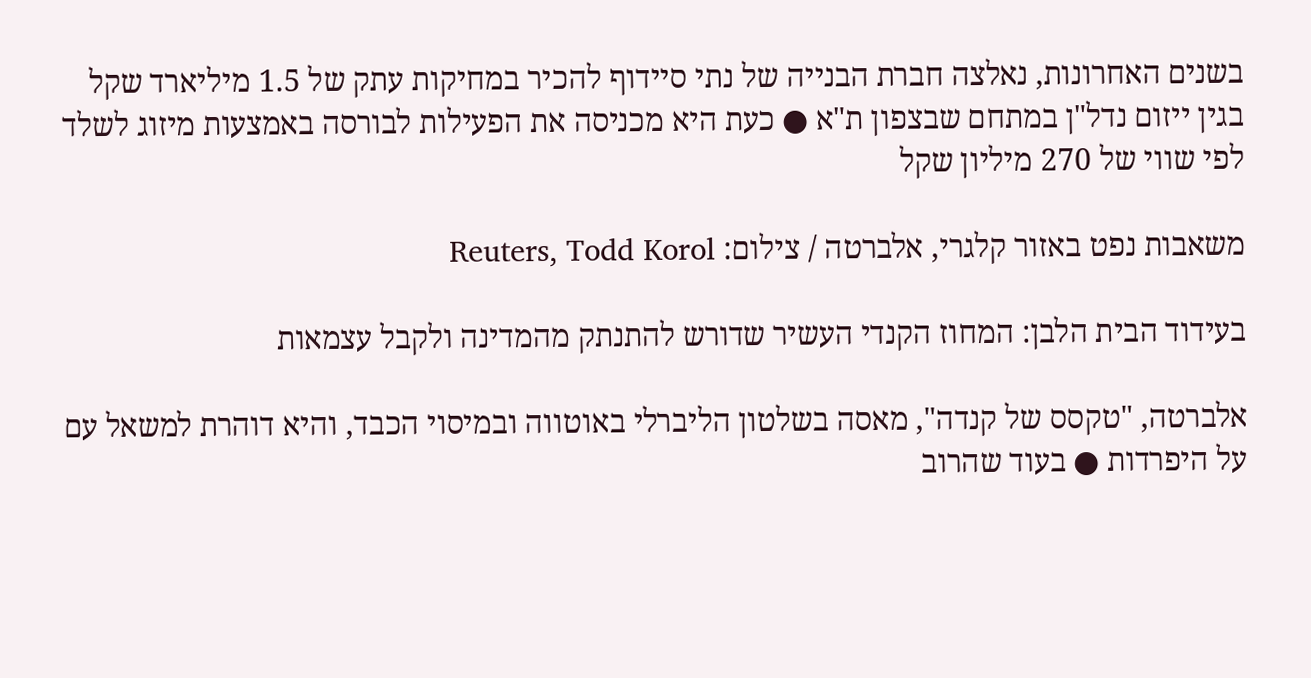בשנים האחרונות, נאלצה חברת הבנייה של נתי סיידוף להכיר במחיקות עתק של 1.5 מיליארד שקל בגין ייזום נדל"ן במתחם שבצפון ת"א ● כעת היא מכניסה את הפעילות לבורסה באמצעות מיזוג לשלד לפי שווי של 270 מיליון שקל

משאבות נפט באזור קלגרי, אלברטה / צילום: Reuters, Todd Korol

בעידוד הבית הלבן: המחוז הקנדי העשיר שדורש להתנתק מהמדינה ולקבל עצמאות

אלברטה, "טקסס של קנדה", מאסה בשלטון הליברלי באוטווה ובמיסוי הכבד, והיא דוהרת למשאל עם על היפרדות ● בעוד שהרוב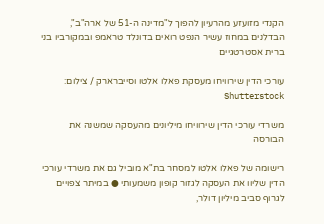הקנדי מזועזע מהרעיון להפוך ל"מדינה ה-51 של ארה"ב", הבדלנים במחוז עשיר הנפט רואים בדונלד טראמפ ובמקורביו בני ברית אסטרטגיים

עורכי הדין שירוויחו מעסקת פאלו אלטו וסייברארק / צילום: Shutterstock

משרדי עורכי הדין שירוויחו מיליונים מהעסקה שמשנה את הבורסה

רישומה של פאלו אלטו למסחר בת"א מוביל גם את משרדי עורכי הדין שליוו את העסקה לגזור קופון משמעותי ● במיתר צפויים לגרוף סביב מיליון דולר,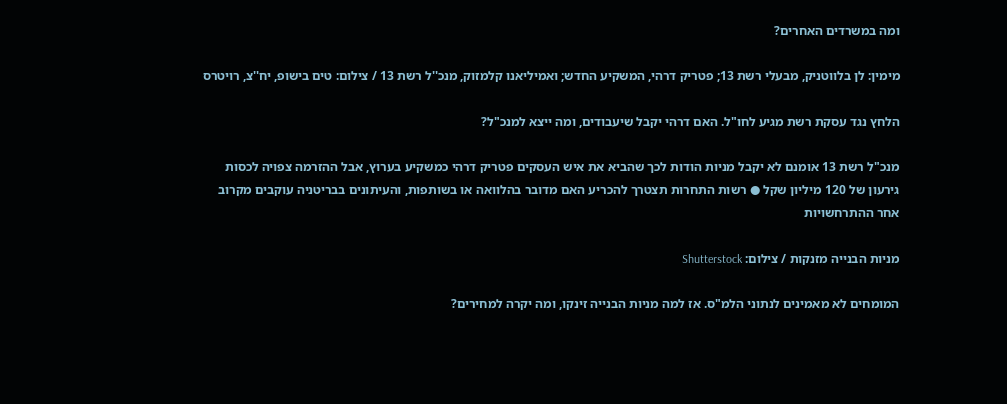ומה במשרדים האחרים?

מימין: לן בלווטניק, מבעלי רשת 13; פטריק דרהי, המשקיע החדש; ואמיליאנו קלמזוק, מנכ''ל רשת 13 / צילום: טים בישופ, יח''צ, רויטרס

הלחץ נגד עסקת רשת מגיע לחו"ל. האם דרהי יקבל שיעבודים, ומה ייצא למנכ"ל?

מנכ"ל רשת 13 אומנם לא יקבל מניות הודות לכך שהביא את איש העסקים פטריק דרהי כמשקיע בערוץ, אבל ההזרמה צפויה לכסות גירעון של 120 מיליון שקל ● רשות התחרות תצטרך להכריע האם מדובר בהלוואה או בשותפות, והעיתונים בבריטניה עוקבים מקרוב אחר ההתרחשויות

מניות הבנייה מזנקות / צילום: Shutterstock

המומחים לא מאמינים לנתוני הלמ"ס. אז למה מניות הבנייה זינקו, ומה יקרה למחירים?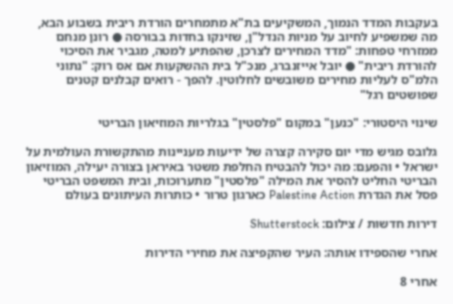בעקבות המדד הנמוך, המשקיעים בת"א מתמחרים הורדת ריבית בשבוע הבא, מה שמשפיע לחיוב על מניות הנדל"ן, שזינקו בחדות בבורסה ● רונן מנחם ממזרחי טפחות: "מדד המחירים לצרכן, שהפתיע למטה, מגביר את הסיכוי להורדת ריבית" ● יובל אייזנברג, מנכ"ל בית ההשקעות אם אס רוק: "נתוני הלמ"ס לעליות מחירים משובשים לחלוטין. להפך - רואים קבלנים קטנים שפושטים רגל"

שינוי היסטורי: "כנען" במקום "פלסטין" בגלריות המוזיאון הבריטי

גלובס מגיש מדי יום סקירה קצרה של ידיעות מעניינות מהתקשורת העולמית על ישראל • והפעם: מה יכול להבטיח החלפת משטר באיראן בצורה יעילה, המוזיאון הבריטי החליט להסיר את המילה "פלסטין" מתערוכות, ובית המשפט הבריטי פסל את הגדרת Palestine Action כארגון טרור • כותרות העיתונים בעולם

דירות חדשות / צילום: Shutterstock

אחרי שהספידו אותה: העיר שהקפיצה את מחירי הדירות

אחרי 8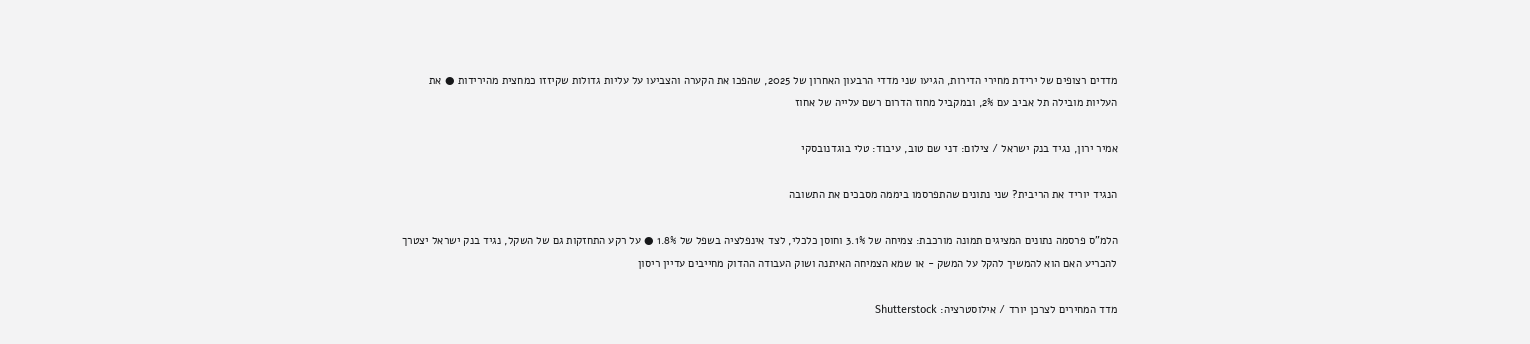מדדים רצופים של ירידת מחירי הדירות, הגיעו שני מדדי הרבעון האחרון של 2025, שהפכו את הקערה והצביעו על עליות גדולות שקיזזו כמחצית מהירידות ● את העליות מובילה תל אביב עם 2%, ובמקביל מחוז הדרום רשם עלייה של אחוז

אמיר ירון, נגיד בנק ישראל / צילום: דני שם טוב, עיבוד: טלי בוגדנובסקי

הנגיד יוריד את הריבית? שני נתונים שהתפרסמו ביממה מסבכים את התשובה

הלמ"ס פרסמה נתונים המציגים תמונה מורכבת: צמיחה של 3.1% וחוסן כלכלי, לצד אינפלציה בשפל של 1.8% ● על רקע התחזקות גם של השקל, נגיד בנק ישראל יצטרך להכריע האם הוא להמשיך להקל על המשק - או שמא הצמיחה האיתנה ושוק העבודה ההדוק מחייבים עדיין ריסון

מדד המחירים לצרכן יורד / אילוסטרציה: Shutterstock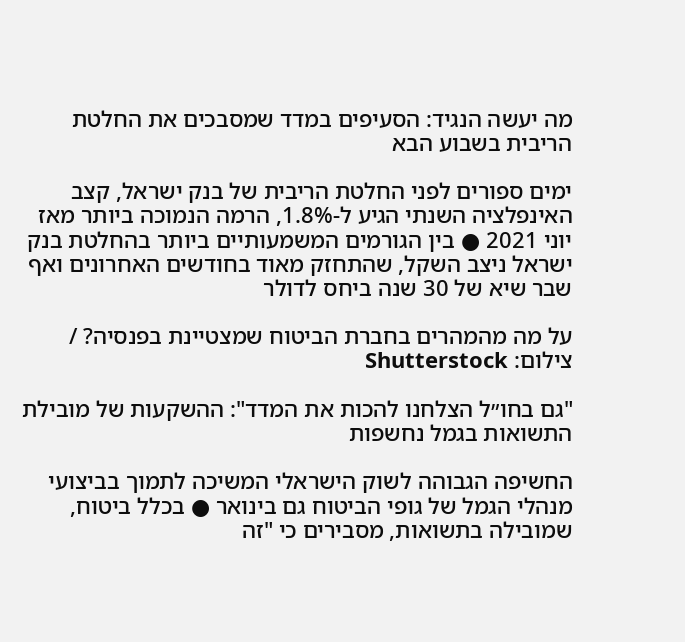מה יעשה הנגיד: הסעיפים במדד שמסבכים את החלטת הריבית בשבוע הבא

ימים ספורים לפני החלטת הריבית של בנק ישראל, קצב האינפלציה השנתי הגיע ל-1.8%, הרמה הנמוכה ביותר מאז יוני 2021 ● בין הגורמים המשמעותיים ביותר בהחלטת בנק ישראל ניצב השקל, שהתחזק מאוד בחודשים האחרונים ואף שבר שיא של 30 שנה ביחס לדולר

על מה מהמהרים בחברת הביטוח שמצטיינת בפנסיה? / צילום: Shutterstock

"גם בחו״ל הצלחנו להכות את המדד": ההשקעות של מובילת התשואות בגמל נחשפות

החשיפה הגבוהה לשוק הישראלי המשיכה לתמוך בביצועי מנהלי הגמל של גופי הביטוח גם בינואר ● בכלל ביטוח, שמובילה בתשואות, מסבירים כי "זה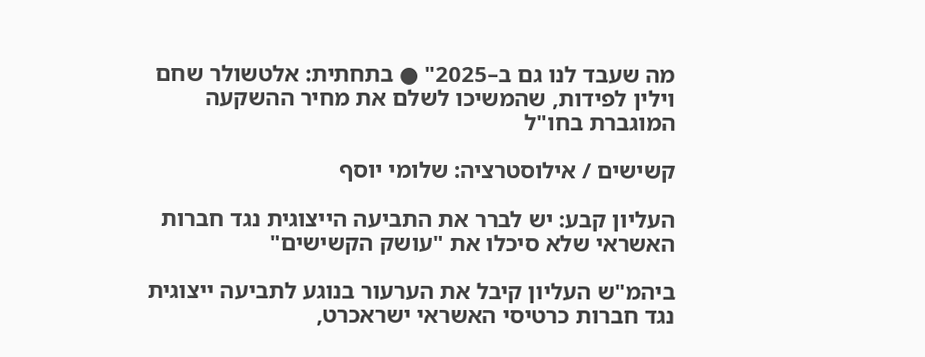מה שעבד לנו גם ב–2025" ● בתחתית: אלטשולר שחם וילין לפידות, שהמשיכו לשלם את מחיר ההשקעה המוגברת בחו"ל

קשישים / אילוסטרציה: שלומי יוסף

העליון קבע: יש לברר את התביעה הייצוגית נגד חברות האשראי שלא סיכלו את "עושק הקשישים"

ביהמ"ש העליון קיבל את הערעור בנוגע לתביעה ייצוגית נגד חברות כרטיסי האשראי ישראכרט,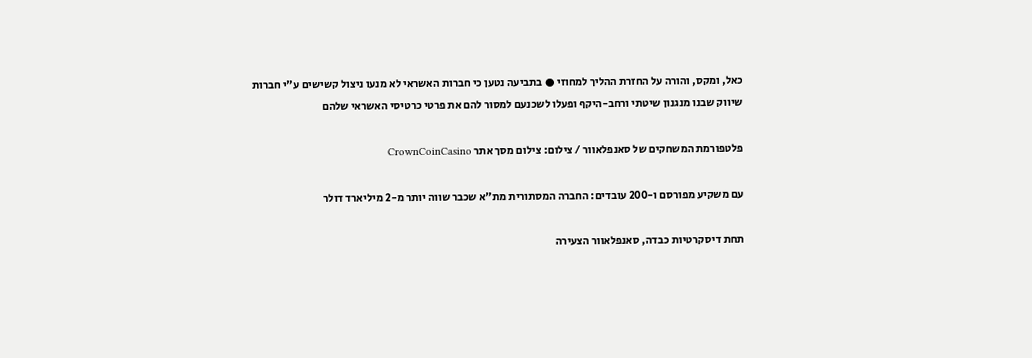כאל, ומקס, והורה על החזרת ההליך למחוזי ● בתביעה נטען כי חברות האשראי לא מנעו ניצול קשישים ע"י חברות שיווק שבנו מנגנון שיטתי ורחב-היקף ופעלו לשכנעם למסור להם את פרטי כרטיסי האשראי שלהם

פלטפורמת המשחקים של סאנפלאוור / צילום: צילום מסך אתר CrownCoinCasino

עם משקיע מפורסם ו-200 עובדים: החברה המסתורית מת"א שכבר שווה יותר מ-2 מיליארד דולר

תחת דיסקרטיות כבדה, סאנפלאוור הצעירה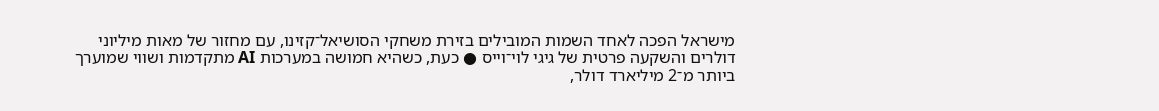מישראל הפכה לאחד השמות המובילים בזירת משחקי הסושיאל־קזינו, עם מחזור של מאות מיליוני דולרים והשקעה פרטית של גיגי לוי־וייס ● כעת, כשהיא חמושה במערכות AI מתקדמות ושווי שמוערך ביותר מ־2 מיליארד דולר,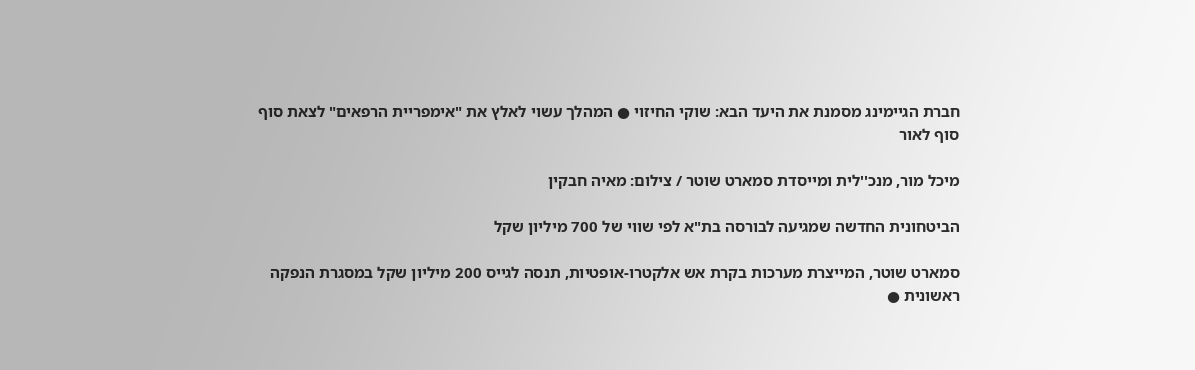חברת הגיימינג מסמנת את היעד הבא: שוקי החיזוי ● המהלך עשוי לאלץ את "אימפריית הרפאים" לצאת סוף סוף לאור

מיכל מור, מנכ''לית ומייסדת סמארט שוטר / צילום: מאיה חבקין

הביטחונית החדשה שמגיעה לבורסה בת"א לפי שווי של 700 מיליון שקל

סמארט שוטר, המייצרת מערכות בקרת אש אלקטרו-אופטיות, תנסה לגייס 200 מיליון שקל במסגרת הנפקה ראשונית ●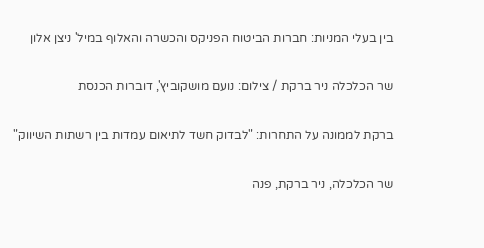בין בעלי המניות: חברות הביטוח הפניקס והכשרה והאלוף במיל' ניצן אלון

שר הכלכלה ניר ברקת / צילום: נועם מושקוביץ', דוברות הכנסת

ברקת לממונה על התחרות: "לבדוק חשד לתיאום עמדות בין רשתות השיווק"

שר הכלכלה, ניר ברקת, פנה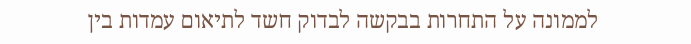לממונה על התחרות בבקשה לבדוק חשד לתיאום עמדות בין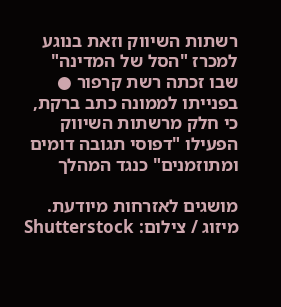רשתות השיווק וזאת בנוגע למכרז "הסל של המדינה" שבו זכתה רשת קרפור ● בפנייתו לממונה כתב ברקת, כי חלק מרשתות השיווק הפעילו "דפוסי תגובה דומים ומתוזמנים" כנגד המהלך

מושגים לאזרחות מיודעת. מיזוג / צילום: Shutterstock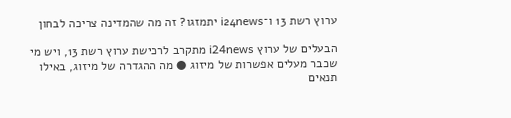ערוץ רשת 13 ו־i24news יתמזגו? זה מה שהמדינה צריכה לבחון

הבעלים של ערוץ i24news מתקרב לרכישת ערוץ רשת 13, ויש מי שכבר מעלים אפשרות של מיזוג ● מה ההגדרה של מיזוג, באילו תנאים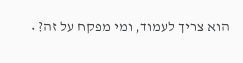הוא צריך לעמוד, ומי מפקח על זה? •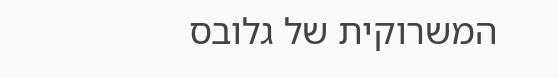המשרוקית של גלובס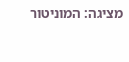מציגה: המוניטור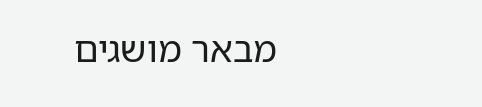מבאר מושגים